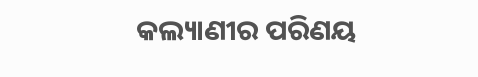କଲ୍ୟାଣୀର ପରିଣୟ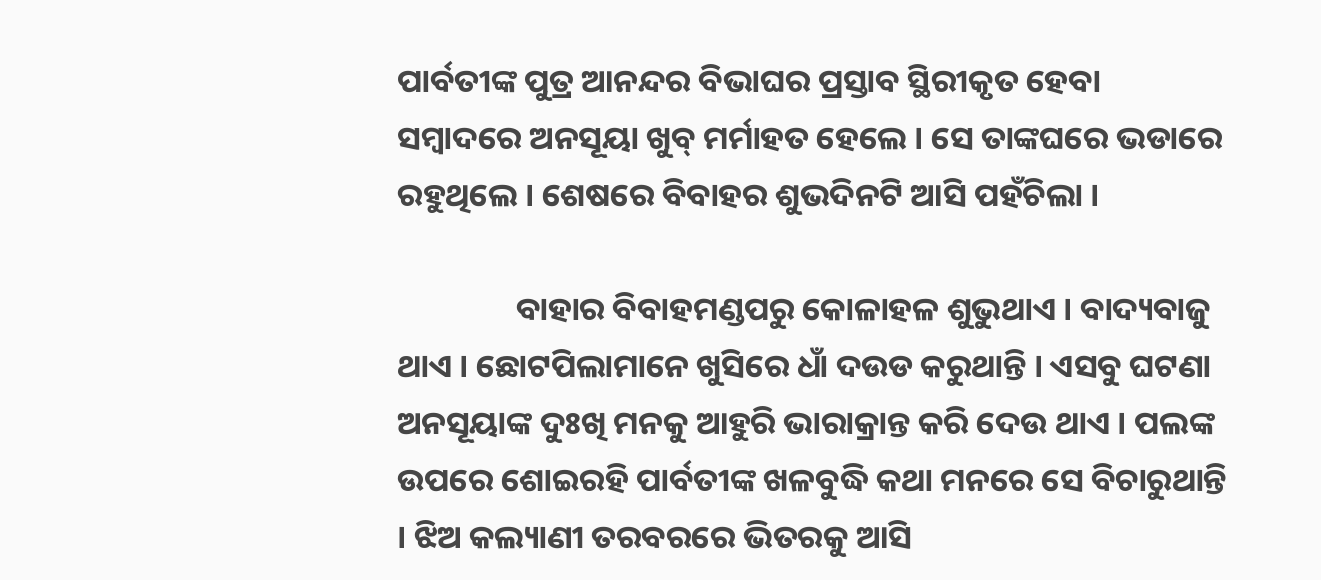ପାର୍ବତୀଙ୍କ ପୁତ୍ର ଆନନ୍ଦର ବିଭାଘର ପ୍ରସ୍ତାବ ସ୍ଥିରୀକୃତ ହେବା ସମ୍ବାଦରେ ଅନସୂୟା ଖୁବ୍ ମର୍ମାହତ ହେଲେ । ସେ ତାଙ୍କଘରେ ଭଡାରେ ରହୁଥିଲେ । ଶେଷରେ ବିବାହର ଶୁଭଦିନଟି ଆସି ପହଁଚିଲା ।

                ବାହାର ବିବାହମଣ୍ଡପରୁ କୋଳାହଳ ଶୁଭୁଥାଏ । ବାଦ୍ୟବାଜୁ ଥାଏ । ଛୋଟପିଲାମାନେ ଖୁସିରେ ଧାଁ ଦଉଡ କରୁଥାନ୍ତି । ଏସବୁ ଘଟଣା ଅନସୂୟାଙ୍କ ଦୁଃଖି ମନକୁ ଆହୁରି ଭାରାକ୍ରାନ୍ତ କରି ଦେଉ ଥାଏ । ପଲଙ୍କ ଉପରେ ଶୋଇରହି ପାର୍ବତୀଙ୍କ ଖଳବୁଦ୍ଧି କଥା ମନରେ ସେ ବିଚାରୁଥାନ୍ତି । ଝିଅ କଲ୍ୟାଣୀ ତରବରରେ ଭିତରକୁ ଆସି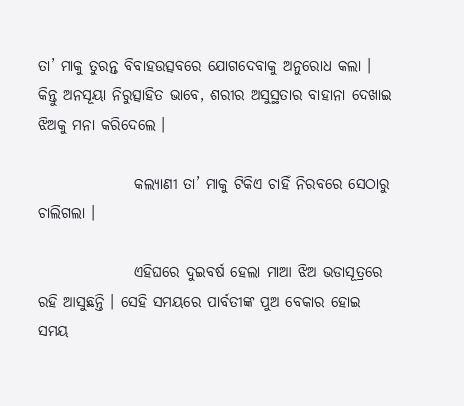ତା’ ମାକୁ ତୁରନ୍ତ ବିବାହଉତ୍ସବରେ ଯୋଗଦେବାକୁ ଅନୁରୋଧ କଲା । କିନ୍ତୁ ଅନସୂୟା ନିରୁତ୍ସାହିତ ଭାବେ, ଶରୀର ଅସୁସ୍ଥତାର ବାହାନା ଦେଖାଇ ଝିଅକୁ ମନା କରିଦେଲେ ।

                କଲ୍ୟାଣୀ ତା’ ମାକୁ ଟିକିଏ ଚାହିଁ ନିରବରେ ସେଠାରୁ ଚାଲିଗଲା ।

                ଏହିଘରେ ଦୁଇବର୍ଷ ହେଲା ମାଆ ଝିଅ ଭଡାସୂତ୍ରରେ ରହି ଆସୁଛନ୍ତି । ସେହି ସମୟରେ ପାର୍ବତୀଙ୍କ ପୁଅ ବେକାର ହୋଇ ସମୟ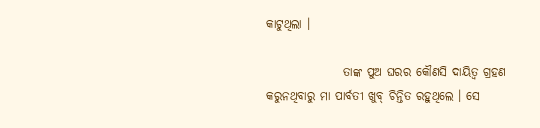କାଟୁଥିଲା ।

                ତାଙ୍କ ପୁଅ ଘରର କୌଣସି ଦାୟିତ୍ୱ ଗ୍ରହଣ କରୁନଥିବାରୁ ମା ପାର୍ବତୀ ଖୁବ୍ ଚିନ୍ତିତ ରହୁଥିଲେ । ସେ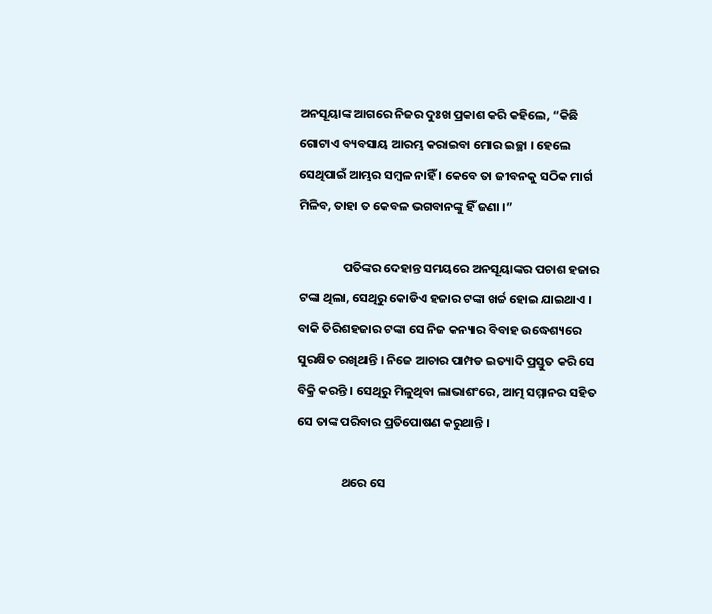ଅନସୂୟାଙ୍କ ଆଗରେ ନିଜର ଦୁଃଖ ପ୍ରକାଶ କରି କହିଲେ, “କିଛି ଗୋଟାଏ ବ୍ୟବସାୟ ଆରମ୍ଭ କରାଇବା ମୋର ଇଚ୍ଛା । ହେଲେ ସେଥିପାଇଁ ଆମ୍ଭର ସମ୍ବଳ ନାହିଁ । କେବେ ତା ଜୀବନକୁ ସଠିକ ମାର୍ଗ ମିଳିବ, ତାହା ତ କେବଳ ଭଗବାନଙ୍କୁ ହିଁ ଜଣା ।”

                ପତିଙ୍କର ଦେହାନ୍ତ ସମୟରେ ଅନସୂୟାଙ୍କର ପଚାଶ ହଜାର ଟଙ୍କା ଥିଲା, ସେଥିରୁ କୋଡିଏ ହଜାର ଟଙ୍କା ଖର୍ଚ୍ଚ ହୋଇ ଯାଇଥାଏ । ବାକି ତିରିଶହଜାର ଟଙ୍କା ସେ ନିଜ କନ୍ୟାର ବିବାହ ଉଦ୍ଧେଶ୍ୟରେ ସୁରକ୍ଷିତ ରଖିଥାନ୍ତି । ନିଜେ ଆଚାର ପାମ୍ପଡ ଇତ୍ୟାଦି ପ୍ରସ୍ତୁତ କରି ସେ ବିକ୍ରି କରନ୍ତି । ସେଥିରୁ ମିଳୁଥିବା ଲାଭାଶଂରେ, ଆତ୍ମ ସମ୍ମାନର ସହିତ ସେ ତାଙ୍କ ପରିବାର ପ୍ରତିପୋଷଣ କରୁଥାନ୍ତି ।

                ଥରେ ସେ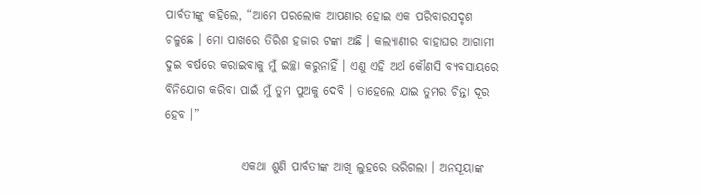ପାର୍ବତୀଙ୍କୁ କହିଲେ, “ଆମେ ପରଲୋକ ଆପଣାର ହୋଇ ଏକ ପରିବାରସଦୃଶ ଚଳୁଛେ । ମୋ ପାଖରେ ତିରିଶ ହଜାର ଟଙ୍କା ଅଛି । କଲ୍ୟାଣୀର ବାହାଘର ଆଗାମୀ ଦୁଇ ବର୍ଷରେ କରାଇବାକୁ ମୁଁ ଇଚ୍ଛା କରୁନାହିଁ । ଏଣୁ ଏହି ଅର୍ଥ କୌଣସି ବ୍ୟବସାୟରେ ବିନିଯୋଗ କରିବା ପାଇଁ ମୁଁ ତୁମ ପୁଅକୁ ଦେବି । ତାହେଲେ ଯାଇ ତୁମର ଚିନ୍ତା ଦୂର ହେବ ।”

                ଏକଥା ଶୁଣି ପାର୍ବତୀଙ୍କ ଆଖି ଲୁହରେ ଭରିଗଲା । ଅନସୂୟାଙ୍କ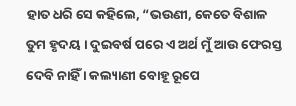ହାତ ଧରି ସେ କହିଲେ, “ଭଉଣୀ, କେତେ ବିଶାଳ ତୁମ ହୃଦୟ । ଦୁଇବର୍ଷ ପରେ ଏ ଅର୍ଥ ମୁଁ ଆଉ ଫେରସ୍ତ ଦେବି ନାହିଁ । କଲ୍ୟାଣୀ ବୋହୂ ରୂପେ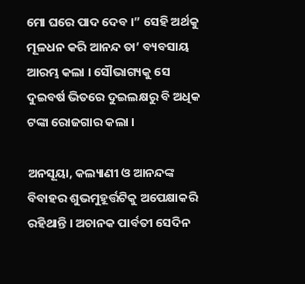ମୋ ଘରେ ପାଦ ଦେବ ।” ସେହି ଅର୍ଥକୁ ମୂଳଧନ କରି ଆନନ୍ଦ ତା’ ବ୍ୟବସାୟ ଆରମ୍ଭ କଲା । ସୌଭାଗ୍ୟକୁ ସେ ଦୁଇବର୍ଷ ଭିତରେ ଦୁଇଲକ୍ଷରୁ ବି ଅଧିକ ଟଙ୍କା ରୋଜଗାର କଲା ।

ଅନସୂୟା, କଲ୍ୟାଣୀ ଓ ଆନନ୍ଦଙ୍କ ବିବାହର ଶୁଭମୁହୂର୍ତ୍ତଟିକୁ ଅପେକ୍ଷାକରି ରହିଥାନ୍ତି । ଅଚାନକ ପାର୍ବତୀ ସେଦିନ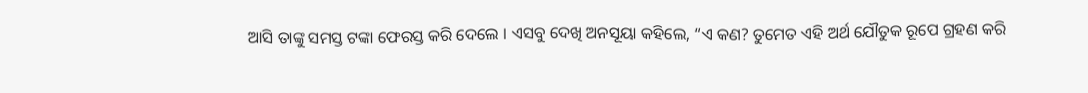ଆସି ତାଙ୍କୁ ସମସ୍ତ ଟଙ୍କା ଫେରସ୍ତ କରି ଦେଲେ । ଏସବୁ ଦେଖି ଅନସୂୟା କହିଲେ, “ଏ କଣ? ତୁମେତ ଏହି ଅର୍ଥ ଯୌତୁକ ରୂପେ ଗ୍ରହଣ କରି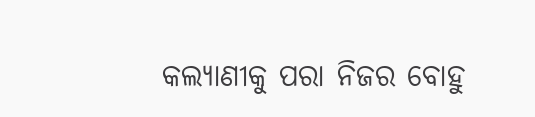କଲ୍ୟାଣୀକୁ ପରା ନିଜର ବୋହୁ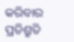କରିବାର ପ୍ରତିଶ୍ରୁତି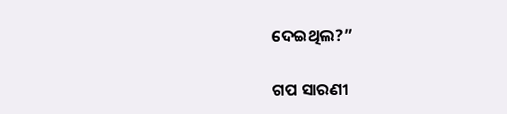ଦେଇଥିଲ?”


ଗପ ସାରଣୀ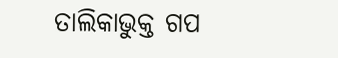ତାଲିକାଭୁକ୍ତ ଗପ